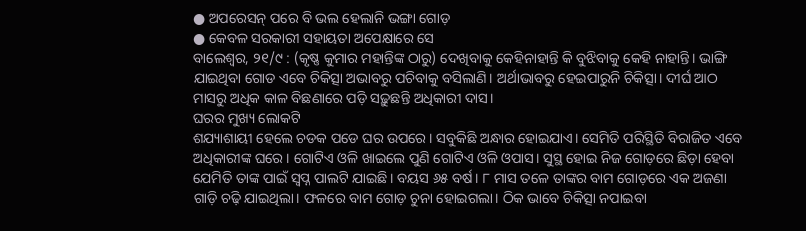● ଅପରେସନ୍ ପରେ ବି ଭଲ ହେଲାନି ଭଙ୍ଗା ଗୋଡ଼
● କେବଳ ସରକାରୀ ସହାୟତା ଅପେକ୍ଷାରେ ସେ
ବାଲେଶ୍ବର, ୨୧/୯ : (କୃଷ୍ଣ କୁମାର ମହାନ୍ତିଙ୍କ ଠାରୁ) ଦେଖିବାକୁ କେହିନାହାନ୍ତି କି ବୁଝିବାକୁ କେହି ନାହାନ୍ତି। ଭାଙ୍ଗି ଯାଇଥିବା ଗୋଡ ଏବେ ଚିକିତ୍ସା ଅଭାବରୁ ପଚିବାକୁ ବସିଲାଣି। ଅର୍ଥାଭାବରୁ ହେଇପାରୁନି ଚିକିତ୍ସା। ଦୀର୍ଘ ଆଠ ମାସରୁ ଅଧିକ କାଳ ବିଛଣାରେ ପଡ଼ି ସଢ଼ୁଛନ୍ତି ଅଧିକାରୀ ଦାସ।
ଘରର ମୁଖ୍ୟ ଲୋକଟି
ଶଯ୍ୟାଶାୟୀ ହେଲେ ଚଡକ ପଡେ ଘର ଉପରେ। ସବୁକିଛି ଅନ୍ଧାର ହୋଇଯାଏ। ସେମିତି ପରିସ୍ଥିତି ବିରାଜିତ ଏବେ ଅଧିକାରୀଙ୍କ ଘରେ। ଗୋଟିଏ ଓଳି ଖାଇଲେ ପୁଣି ଗୋଟିଏ ଓଳି ଓପାସ। ସୁସ୍ଥ ହୋଇ ନିଜ ଗୋଡ଼ରେ ଛିଡ଼ା ହେବା ଯେମିତି ତାଙ୍କ ପାଇଁ ସ୍ବପ୍ନ ପାଲଟି ଯାଇଛି। ବୟସ ୬୫ ବର୍ଷ। ୮ ମାସ ତଳେ ତାଙ୍କର ବାମ ଗୋଡ଼ରେ ଏକ ଅଜଣା ଗାଡ଼ି ଚଢ଼ି ଯାଇଥିଲା। ଫଳରେ ବାମ ଗୋଡ଼ ଚୁନା ହୋଇଗଲା। ଠିକ ଭାବେ ଚିକିତ୍ସା ନପାଇବା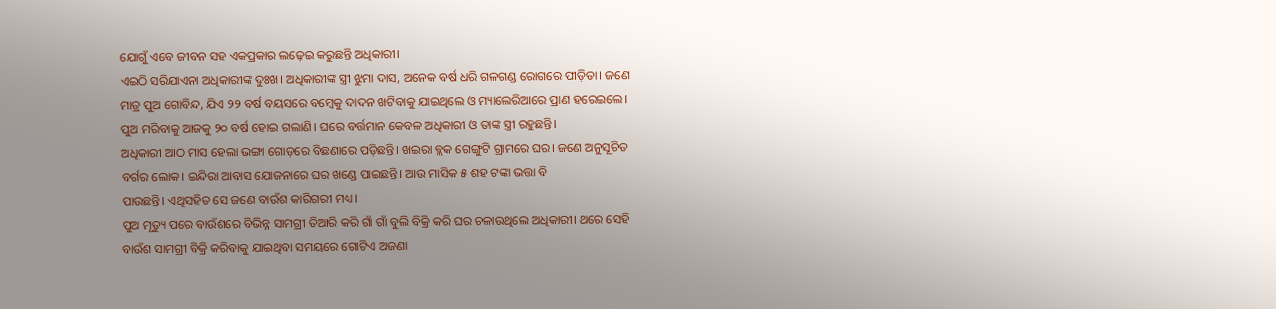ଯୋଗୁଁ ଏବେ ଜୀବନ ସହ ଏକପ୍ରକାର ଲଢ଼େଇ କରୁଛନ୍ତି ଅଧିକାରୀ।
ଏଇଠି ସରିଯାଏନା ଅଧିକାରୀଙ୍କ ଦୁଃଖ। ଅଧିକାରୀଙ୍କ ସ୍ତ୍ରୀ ଝୁମା ଦାସ, ଅନେକ ବର୍ଷ ଧରି ଗଳଗଣ୍ଡ ରୋଗରେ ପୀଡ଼ିତା। ଜଣେ ମାତ୍ର ପୁଅ ଗୋବିନ୍ଦ, ଯିଏ ୨୨ ବର୍ଷ ବୟସରେ ବମ୍ବେକୁ ଦାଦନ ଖଟିବାକୁ ଯାଇଥିଲେ ଓ ମ୍ୟାଲେରିଆରେ ପ୍ରାଣ ହରେଇଲେ। ପୁଅ ମରିବାକୁ ଆଜକୁ ୨୦ ବର୍ଷ ହୋଇ ଗଲାଣି। ଘରେ ବର୍ତ୍ତମାନ କେବଳ ଅଧିକାରୀ ଓ ତାଙ୍କ ସ୍ତ୍ରୀ ରହୁଛନ୍ତି।
ଅଧିକାରୀ ଆଠ ମାସ ହେଲା ଭଙ୍ଗା ଗୋଡ଼ରେ ବିଛଣାରେ ପଡ଼ିଛନ୍ତି। ଖଇରା ବ୍ଲକ ଗେଙ୍ଗୁଟି ଗ୍ରାମରେ ଘର। ଜଣେ ଅନୁସୂଚିତ ବର୍ଗର ଲୋକ। ଇନ୍ଦିରା ଆବାସ ଯୋଜନାରେ ଘର ଖଣ୍ଡେ ପାଇଛନ୍ତି। ଆଉ ମାସିକ ୫ ଶହ ଟଙ୍କା ଭତ୍ତା ବି
ପାଉଛନ୍ତି। ଏଥିସହିତ ସେ ଜଣେ ବାଉଁଶ କାରିଗରୀ ମଧ୍ୟ।
ପୁଅ ମୃତ୍ୟୁ ପରେ ବାଉଁଶରେ ବିଭିନ୍ନ ସାମଗ୍ରୀ ତିଆରି କରି ଗାଁ ଗାଁ ବୁଲି ବିକ୍ରି କରି ଘର ଚଳାଉଥିଲେ ଅଧିକାରୀ। ଥରେ ସେହି ବାଉଁଶ ସାମଗ୍ରୀ ବିକ୍ରି କରିବାକୁ ଯାଇଥିବା ସମୟରେ ଗୋଟିଏ ଅଜଣା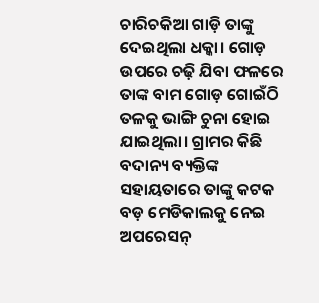ଚାରିଚକିଆ ଗାଡ଼ି ତାଙ୍କୁ ଦେଇଥିଲା ଧକ୍କା। ଗୋଡ଼ ଉପରେ ଚଢ଼ି ଯିବା ଫଳରେ ତାଙ୍କ ବାମ ଗୋଡ଼ ଗୋଇଁଠି ତଳକୁ ଭାଙ୍ଗି ଚୁନା ହୋଇ ଯାଇଥିଲା। ଗ୍ରାମର କିଛି ବଦାନ୍ୟ ବ୍ୟକ୍ତିଙ୍କ ସହାୟତାରେ ତାଙ୍କୁ କଟକ
ବଡ଼ ମେଡିକାଲକୁ ନେଇ ଅପରେସନ୍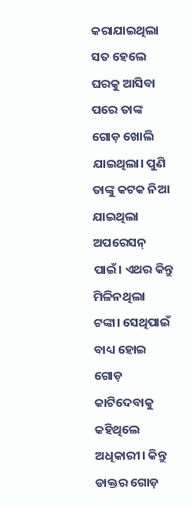କରାଯାଇଥିଲା ସତ ହେଲେ ଘରକୁ ଆସିବା ପରେ ତାଙ୍କ ଗୋଡ଼ ଖୋଲି ଯାଇଥିଲା। ପୁଣି ତାଙ୍କୁ କଟକ ନିଆ ଯାଇଥିଲା ଅପରେସନ୍ ପାଇଁ। ଏଥର କିନ୍ତୁ ମିଳିନଥିଲା ଟଙ୍କା। ସେଥିପାଇଁ ବାଧ୍ୟ ହୋଇ ଗୋଡ଼ କାଟିଦେବାକୁ କହିଥିଲେ ଅଧିକାରୀ। କିନ୍ତୁ ଡାକ୍ତର ଗୋଡ଼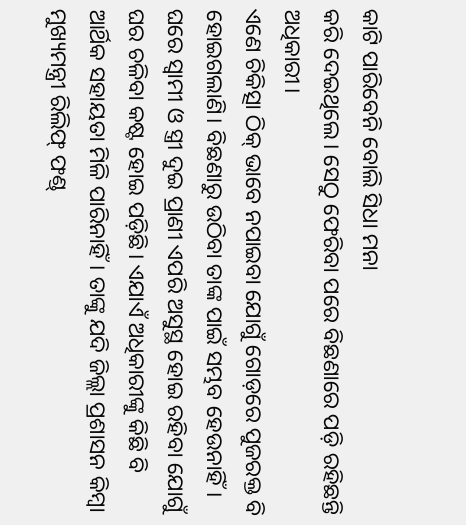କାଟି ପାରିବେନି ବୋଲି ସିଧା ମନା
କରି ଦେଇଥିଲେ। ସେଠୁ ଫେରିବା ପରେ ବିଛଣାରେ ପଡ଼ି ରହିଛନ୍ତି ଅଧିକାରୀ।
ଏଣେ ଚିକିତ୍ସା ଠିକ୍ ଭାବେ ନପାଇବା ଯୋଗୁଁ ଗୋଡ଼ରେ ପୁଜରକ୍ତ ବି ହୋଇଗଲାଣି। ବିଛଣାରୁ ଉଠିବା ତାଙ୍କ ପାଇଁ ସମ୍ଭବ ହେଉନାହିଁ। ଘରେ ସ୍ବାମୀ ଓ ସ୍ତ୍ରୀ ଦୁଇ ପ୍ରାଣୀ ଏପରି ଅସୁସ୍ଥ ହୋଇ ରହିବା ଯୋଗୁଁ ଘର ଚଳିବା କଷ୍ଟ ହୋଇ ପଡ଼ିଛି। ଏଯାଏଁ ଅଧିକାରୀଙ୍କୁ କିଛି ବି
ଆର୍ଥିକ ସହାୟତା ମିଳି ପାରିନାହିଁ। ତାଙ୍କୁ ଯଦି ଜିଲ୍ଲା ପ୍ରଶାସନ କିମ୍ବା ମୁଖ୍ୟମନ୍ତ୍ରୀ ରିଲିଫ୍ ଫଣ୍ଡ୍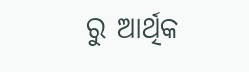ରୁ ଆର୍ଥିକ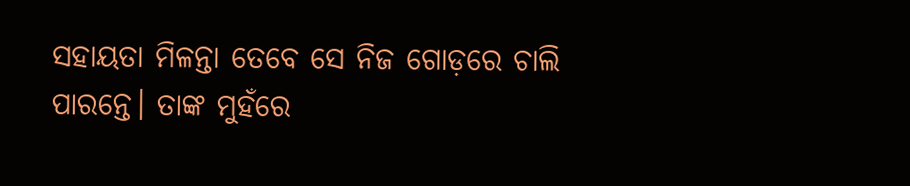ସହାୟତା ମିଳନ୍ତା ତେବେ ସେ ନିଜ ଗୋଡ଼ରେ ଚାଲି ପାରନ୍ତେ। ତାଙ୍କ ମୁହଁରେ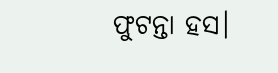ଫୁଟନ୍ତା ହସ।